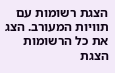הצגת רשומות עם תוויות המעורב. הצג את כל הרשומות
הצגת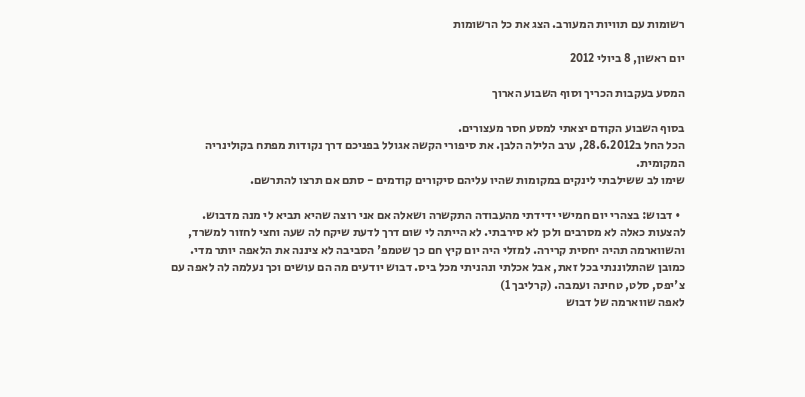רשומות עם תוויות המעורב. הצג את כל הרשומות

יום ראשון, 8 ביולי 2012

המסע בעקבות הכריך וסוף השבוע הארוך

בסוף השבוע הקודם יצאתי למסע חסר מעצורים.
הכל החל ב28.6.2012, ערב הלילה הלבן. את סיפורי הקשה אגולל בפניכם דרך נקודות מפתח בקולינריה המקומית.
שימו לב ששילבתי לינקים במקומות שהיו עליהם סיקורים קודמים - סתם אם תרצו להתרשם.

  • דבוש: בצהרי יום חמישי ידידתי מהעבודה התקשרה ושאלה אם אני רוצה שהיא תביא לי מנה מדבוש. להצעות כאלה לא מסרבים ולכן לא סירבתי. לא הייתה לי שום דרך לדעת שיקח לה שעה וחצי לחזור למשרד, והשווארמה תהיה יחסית קרירה. למזלי היה יום קיץ חם כך שטמפ' הסביבה לא ציננה את הלאפה יותר מדי. כמובן שהתלוננתי בכל זאת, אבל אכלתי ונהניתי מכל ביס. דבוש יודעים מה הם עושים וכך נעלמה לה לאפה עם צ'יפס, סלט, טחינה ועמבה. (קרליבך 1)
לאפה שווארמה של דבוש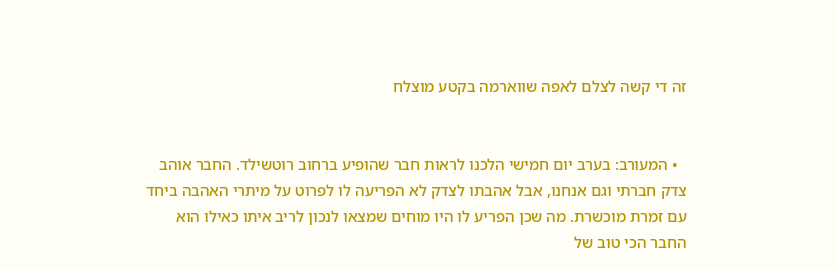זה די קשה לצלם לאפה שווארמה בקטע מוצלח


  • המעורב: בערב יום חמישי הלכנו לראות חבר שהופיע ברחוב רוטשילד. החבר אוהב צדק חברתי וגם אנחנו, אבל אהבתו לצדק לא הפריעה לו לפרוט על מיתרי האהבה ביחד עם זמרת מוכשרת. מה שכן הפריע לו היו מוחים שמצאו לנכון לריב איתו כאילו הוא החבר הכי טוב של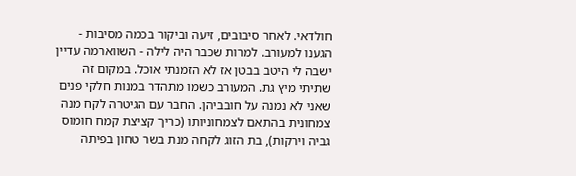חולדאי. לאחר סיבובים, זיעה וביקור בכמה מסיבות - הגענו למעורב. למרות שכבר היה לילה - השווארמה עדיין ישבה לי היטב בבטן אז לא הזמנתי אוכל. במקום זה שתיתי מיץ גת. המעורב כשמו מתהדר במנות חלקי פנים שאני לא נמנה על חובביהן. החבר עם הגיטרה לקח מנה צמחונית בהתאם לצמחוניותו (כריך קציצת קמח חומוס גביה וירקות), בת הזוג לקחה מנת בשר טחון בפיתה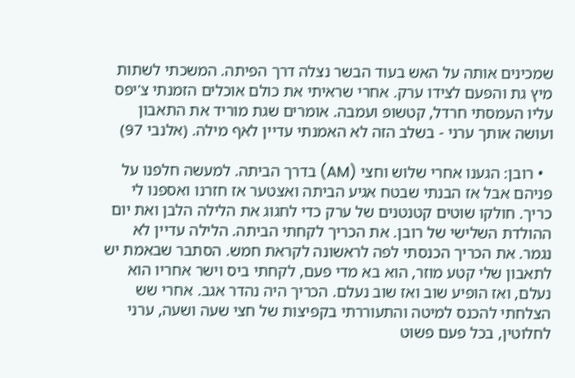שמכינים אותה על האש בעוד הבשר נצלה דרך הפיתה. המשכתי לשתות מיץ גת והפעם לצידו ערק. אחרי שראיתי את כולם אוכלים הזמנתי צ'יפס עליו העמסתי חרדל, קטשופ ועמבה. אומרים שגת מוריד את התאבון ועושה אותך ערני - בשלב הזה לא האמנתי עדיין לאף מילה. (אלנבי 97)

  • רובן: הגענו אחרי שלוש וחצי (AM) בדרך הביתה. למעשה חלפנו על פניהם אבל אז הבנתי שבטח אגיע הביתה ואצטער אז חזרנו ואספנו לי כריך. חולקו שוטים קטנטנים של ערק כדי לחגוג את הלילה הלבן ואת יום ההולדת השלישי של רובן. את הכריך לקחתי הביתה. הלילה עדיין לא נגמר. את הכריך הכנסתי לפה לראשונה לקראת חמש. הסתבר שבאמת יש לתאבון שלי קטע מוזר, הוא בא מדי פעם, לקחתי ביס וישר אחריו הוא נעלם, ואז הופיע שוב ואז שוב נעלם. הכריך היה נהדר אגב. אחרי שש הצלחתי להכנס למיטה והתעוררתי בקפיצות של חצי שעה ושעה, ערני לחלוטין, בכל פעם פשוט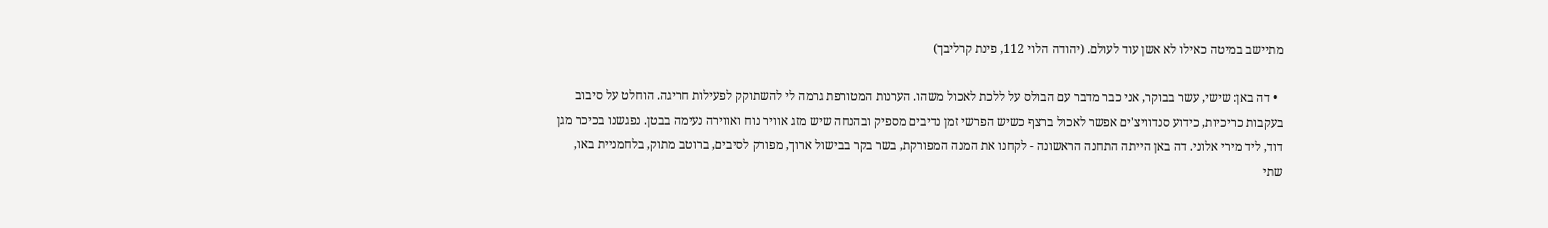מתיישב במיטה כאילו לא אשן עוד לעולם. (יהודה הלוי 112, פינת קרליבך)

  • דה באן: שישי, עשר בבוקר, אני כבר מדבר עם הבולס על ללכת לאכול משהו. הערנות המטורפת גרמה לי להשתוקק לפעילות חריגה. הוחלט על סיבוב בעקבות כריכיות, כידוע סנדוויצ'ים אפשר לאכול ברצף כשיש הפרשי זמן נדיבים מספיק ובהנחה שיש מזג אוויר נוח ואווירה נעימה בבטן. נפגשנו בכיכר מגן דוד, ליד מירי אלוני. דה באן הייתה התחנה הראשונה - לקחנו את המנה המפורקת, בשר בקר בבישול ארוך, מפורק לסיבים, ברוטב מתוק, בלחמניית באו, שתי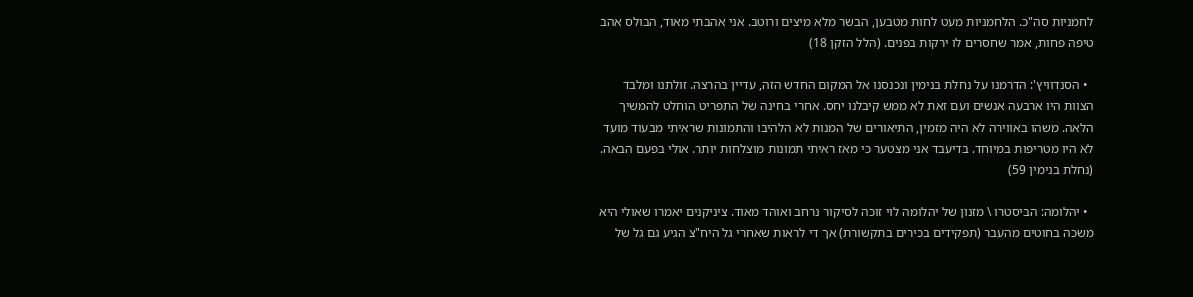לחמניות סה"כ. הלחמניות מעט לחות מטבען, הבשר מלא מיצים ורוטב. אני אהבתי מאוד, הבולס אהב טיפה פחות, אמר שחסרים לו ירקות בפנים. (הלל הזקן 18)

  • הסנדוויץ': הדרמנו על נחלת בנימין ונכנסנו אל המקום החדש הזה, עדיין בהרצה. זולתנו ומלבד הצוות היו ארבעה אנשים ועם זאת לא ממש קיבלנו יחס. אחרי בחינה של התפריט הוחלט להמשיך הלאה. משהו באווירה לא היה מזמין, התיאורים של המנות לא הלהיבו והתמונות שראיתי מבעוד מועד לא היו מטריפות במיוחד. בדיעבד אני מצטער כי מאז ראיתי תמונות מוצלחות יותר. אולי בפעם הבאה.  (נחלת בנימין 59)

  • יהלומה: הביסטרו \ מזנון של יהלומה לוי זוכה לסיקור נרחב ואוהד מאוד. ציניקנים יאמרו שאולי היא משכה בחוטים מהעבר (תפקידים בכירים בתקשורת) אך די לראות שאחרי גל היח"צ הגיע גם גל של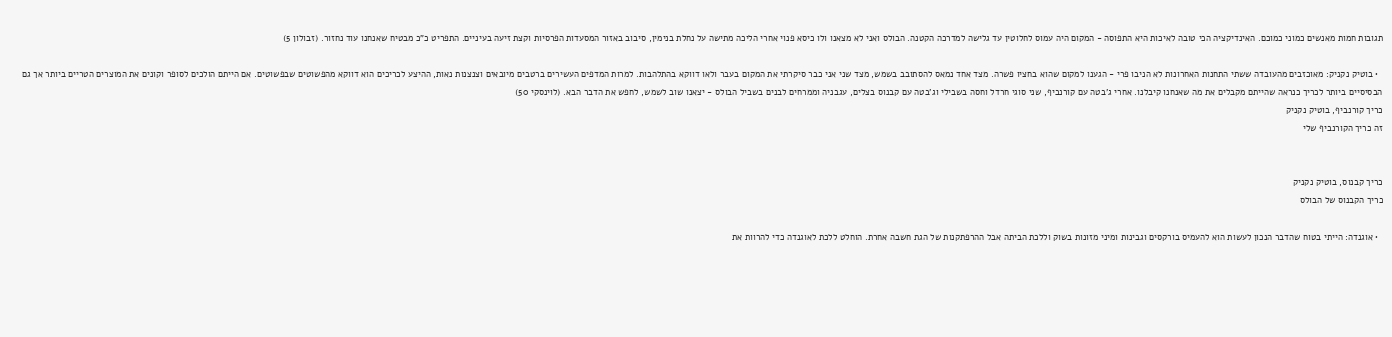תגובות חמות מאנשים כמוני כמוכם. האינדיקציה הכי טובה לאיכות היא התפוסה - המקום היה עמוס לחלוטין עד גלישה למדרכה הקטנה. הבולס ואני לא מצאנו ולו כיסא פנוי אחרי הליכה מתישה על נחלת בנימין, סיבוב באזור המסעדות הפרסיות וקצת זיעה בעיניים. התפריט כ"כ מבטיח שאנחנו עוד נחזור. (זבולון 5)

  • בוטיק נקניק: מאוכזבים מהעובדה ששתי התחנות האחרונות לא הניבו פרי - הגענו למקום שהוא בחציו פשרה. מצד אחד נמאס להסתובב בשמש, מצד שני אני כבר סיקרתי את המקום בעבר ולאו דווקא בהתלהבות. למרות המדפים העשירים ברטבים מיובאים וצנצנות נאות, ההיצע לכריכים הוא דווקא מהפשוטים שבפשוטים. אם הייתם הולכים לסופר וקונים את המוצרים הטריים ביותר אך גם הבסיסיים ביותר לכריך כנראה שהייתם מקבלים את מה שאנחנו קיבלנו. אחרי ג'בטה עם קורנביף, שני סוגי חרדל וחסה בשבילי וג'בטה עם קבנוס בצלים, עגבניה וממרחים לבנים בשביל הבולס - יצאנו שוב לשמש, לחפש את הדבר הבא. (לוינסקי 50)
כריך קורנביף, בוטיק נקניק
זה כריך הקורנביף שלי


כריך קבנוס, בוטיק נקניק
כריך הקבנוס של הבולס

  • אוגנדה: הייתי בטוח שהדבר הנכון לעשות הוא להעמיס בורקסים וגבינות ומיני מזונות בשוק וללכת הביתה אבל ההרפתקנות של הגת חשבה אחרת. הוחלט ללכת לאוגנדה כדי להרוות את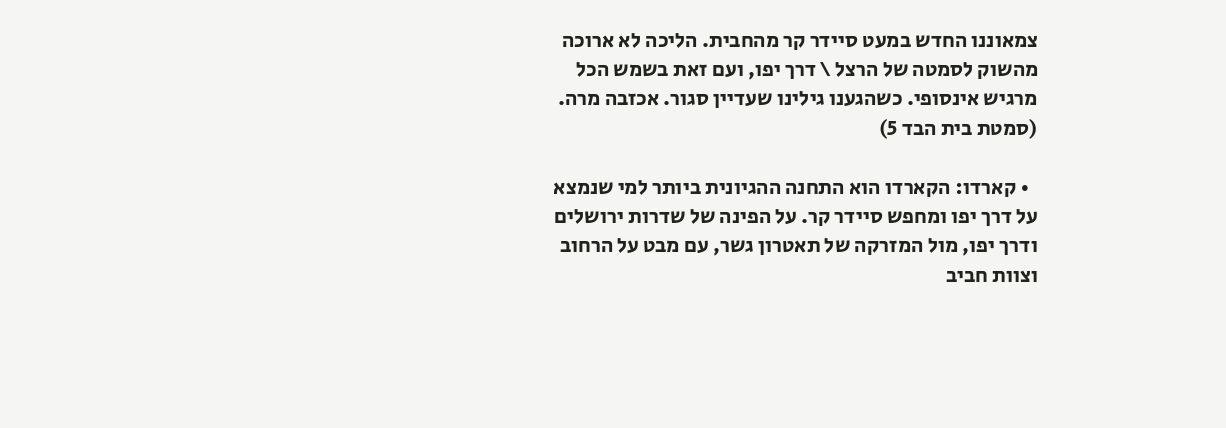צמאוננו החדש במעט סיידר קר מהחבית. הליכה לא ארוכה מהשוק לסמטה של הרצל \ דרך יפו, ועם זאת בשמש הכל מרגיש אינסופי. כשהגענו גילינו שעדיין סגור. אכזבה מרה. (סמטת בית הבד 5)

  • קארדו: הקארדו הוא התחנה ההגיונית ביותר למי שנמצא על דרך יפו ומחפש סיידר קר. על הפינה של שדרות ירושלים ודרך יפו, מול המזרקה של תאטרון גשר, עם מבט על הרחוב וצוות חביב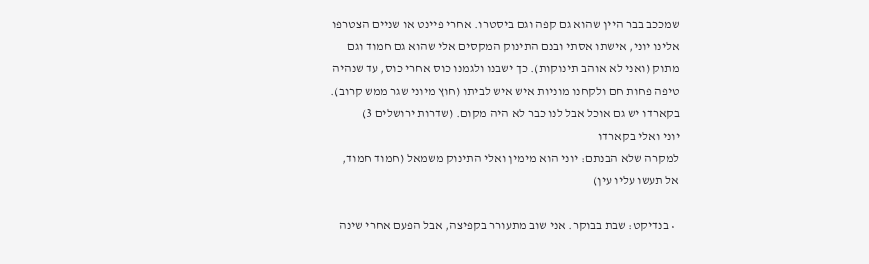שמככב בבר היין שהוא גם קפה וגם ביסטרו. אחרי פיינט או שניים הצטרפו אלינו יוני, אישתו אסתי ובנם התינוק המקסים אלי שהוא גם חמוד וגם מתוק (ואני לא אוהב תינוקות). כך ישבנו ולגמנו כוס אחרי כוס, עד שנהיה טיפה פחות חם ולקחנו מוניות איש איש לביתו (חוץ מיוני שגר ממש קרוב).  בקארדו יש גם אוכל אבל לנו כבר לא היה מקום. (שדרות ירושלים 3)
יוני ואלי בקארדו
למקרה שלא הבנתם: יוני הוא מימין ואלי התינוק משמאל (חמוד חמוד, אל תעשו עליו עין)

  • בנדיקט: שבת בבוקר. אני שוב מתעורר בקפיצה, אבל הפעם אחרי שינה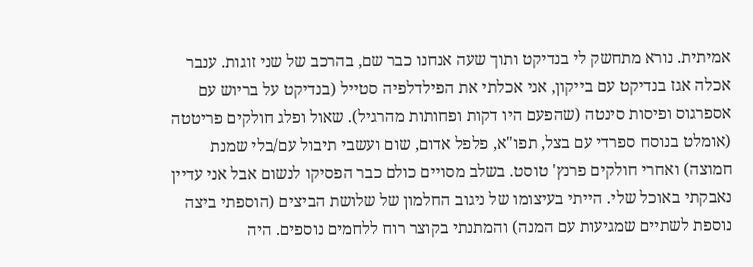אמיתית. נורא מתחשק לי בנדיקט ותוך שעה אנחנו כבר שם, בהרכב של שני זוגות. ענבר אכלה אגז בנדיקט עם בייקון, אני אכלתי את הפילדלפיה סטייל (בנדיקט על בריוש עם אספרגוס ופיסות סינטה (שהפעם היו דקות ופחותות מהרגיל). שאול ופלג חולקים פריטטה (אומלט בנוסח ספרדי עם בצל, תפו"א, פלפל אדום, שום ועשבי תיבול עם/בלי שמנת חמוצה) ואחרי חולקים פרנץ' טוסט. בשלב מסויים כולם כבר הפסיקו לנשום אבל אני עדיין נאבקתי באוכל שלי. הייתי בעיצומו של ניגוב החלמון של שלושת הביצים (הוספתי ביצה נוספת לשתיים שמגיעות עם המנה) והמתנתי בקוצר רוח ללחמים נוספים. היה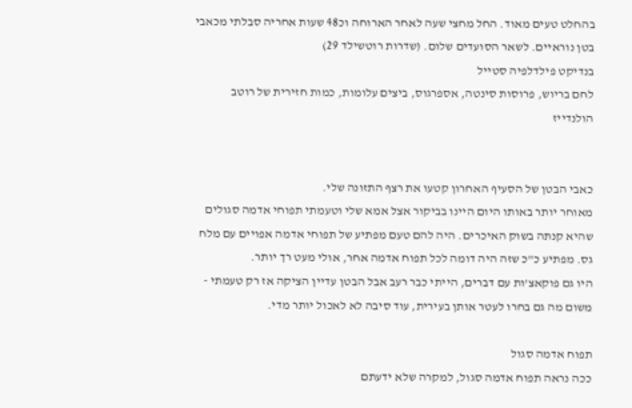בהחלט טעים מאוד. החל מחצי שעה לאחר הארוחה וכ48 שעות אחריה סבלתי מכאבי בטן נוראיים. לשאר הסועדים שלום. (שדרות רוטשילד 29)
בנדיקט פילדלפיה סטייל
לחם בריוש, פרוסות סינטה, אספרגוס, ביצים עלומות, כמות חזירית של רוטב הולנדייז


כאבי הבטן של הסעיף האחרון קטעו את רצף התזונה שלי.
מאוחר יותר באותו היום היינו בביקור אצל אמא שלי וטעמתי תפוחי אדמה סגולים שהיא קנתה בשוק האיכרים. היה להם טעם מפתיע של תפוחי אדמה אפויים עם מלח גס. מפתיע כ"כ שזה היה דומה לכל תפוח אדמה אחר, אולי מעט רך יותר.
היו גם פוקאצ'ות עם דברים, הייתי כבר רעב אבל הבטן עדיין הציקה אז רק טעמתי - משום מה גם בחרו לעטר אותן בעירית, עוד סיבה לא לאכול יותר מדי.

תפוח אדמה סגול
ככה נראה תפוח אדמה סגול, למקרה שלא ידעתם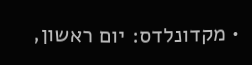• מקדונלדס: יום ראשון,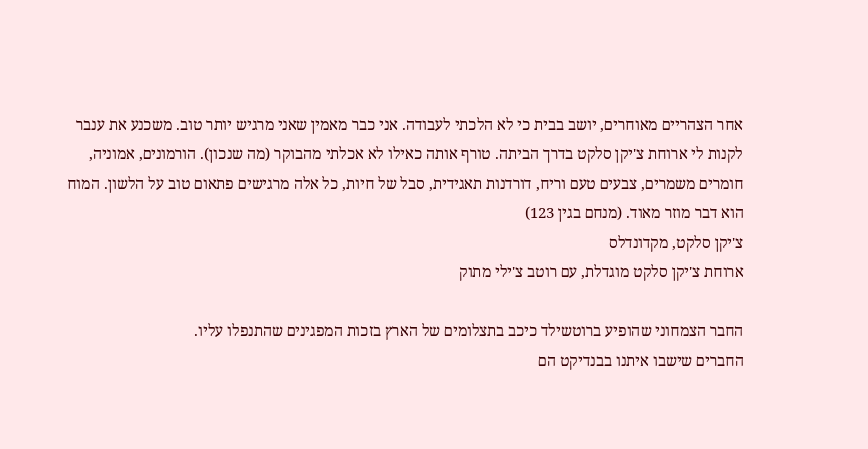אחר הצהריים מאוחרים, יושב בבית כי לא הלכתי לעבודה. אני כבר מאמין שאני מרגיש יותר טוב. משכנע את ענבר לקנות לי ארוחת צ'יקן סלקט בדרך הביתה. טורף אותה כאילו לא אכלתי מהבוקר (מה שנכון). הורמונים, אמוניה, חומרים משמרים, צבעים טעם וריח, דורדנות תאגידית, סבל של חיות, כל אלה מרגישים פתאום טוב על הלשון. המוח הוא דבר מוזר מאוד. (מנחם בגין 123)
צ'יקן סלקט, מקדונדלס
ארוחת צ'יקן סלקט מוגדלת, עם רוטב צ'ילי מתוק

החבר הצמחוני שהופיע ברוטשילד כיכב בתצלומים של הארץ בזכות המפגינים שהתנפלו עליו.
החברים שישבו איתנו בבנדיקט הם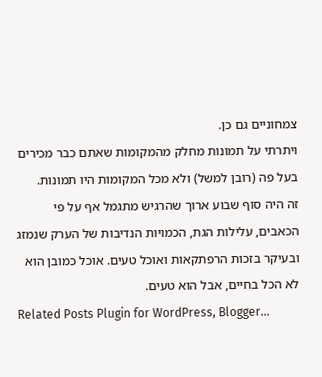צמחוניים גם כן.
ויתרתי על תמונות מחלק מהמקומות שאתם כבר מכירים בעל פה (רובן למשל) ולא מכל המקומות היו תמונות.
זה היה סוף שבוע ארוך שהרגיש מתגמל אף על פי הכאבים, עלילות הגת, הכמויות הנדיבות של הערק שנמזג ובעיקר בזכות הרפתקאות ואוכל טעים. אוכל כמובן הוא לא הכל בחיים, אבל הוא טעים.
Related Posts Plugin for WordPress, Blogger...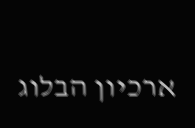ארכיון הבלוג